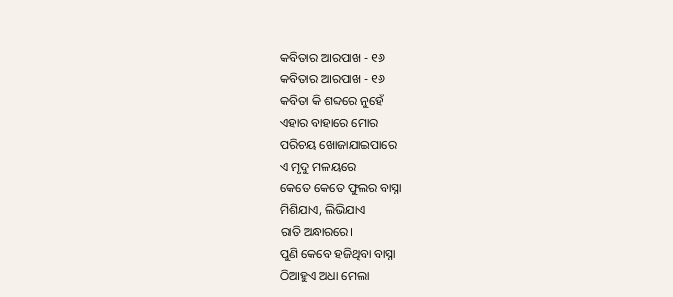କବିତାର ଆରପାଖ - ୧୬
କବିତାର ଆରପାଖ - ୧୬
କବିତା କି ଶବ୍ଦରେ ନୁହେଁ
ଏହାର ବାହାରେ ମୋର
ପରିଚୟ ଖୋଜାଯାଇପାରେ
ଏ ମୃଦୁ ମଳୟରେ
କେତେ କେତେ ଫୁଲର ବାସ୍ନା
ମିଶିଯାଏ, ଲିଭିଯାଏ
ରାତି ଅନ୍ଧାରରେ।
ପୁଣି କେବେ ହଜିଥିବା ବାସ୍ନା
ଠିଆହୁଏ ଅଧା ମେଲା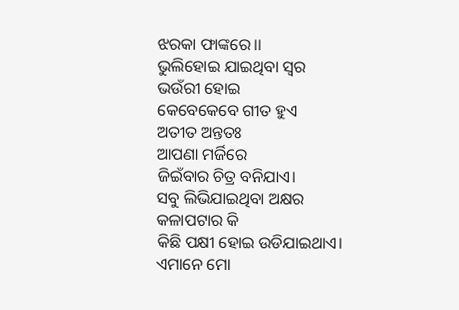ଝରକା ଫାଙ୍କରେ।।
ଭୁଲିହୋଇ ଯାଇଥିବା ସ୍ବର
ଭଉଁରୀ ହୋଇ
କେବେକେବେ ଗୀତ ହୁଏ
ଅତୀତ ଅନ୍ତତଃ
ଆପଣା ମର୍ଜିରେ
ଜିଇଁବାର ଚିତ୍ର ବନିଯାଏ।
ସବୁ ଲିଭିଯାଇଥିବା ଅକ୍ଷର
କଳାପଟାର କି
କିଛି ପକ୍ଷୀ ହୋଇ ଉଡିଯାଇଥାଏ।
ଏମାନେ ମୋ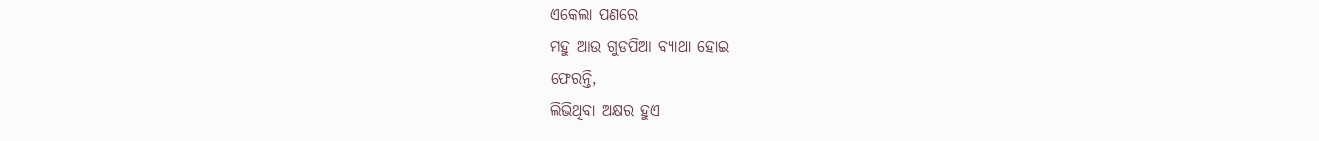ଏକେଲା ପଣରେ
ମହୁ ଆଉ ଗୁଡପିଆ ବ୍ୟାଥା ହୋଇ
ଫେରନ୍ତି,
ଲିଭିଥିବା ଅକ୍ଷର ହୁଏ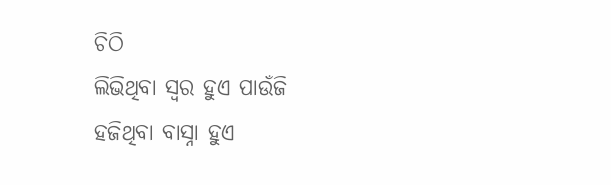ଚିଠି
ଲିଭିଥିବା ସ୍ବର ହୁଏ ପାଉଁଜି
ହଜିଥିବା ବାସ୍ନା ହୁଏ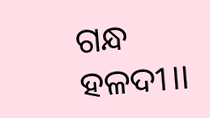ଗନ୍ଧ ହଳଦୀ।।